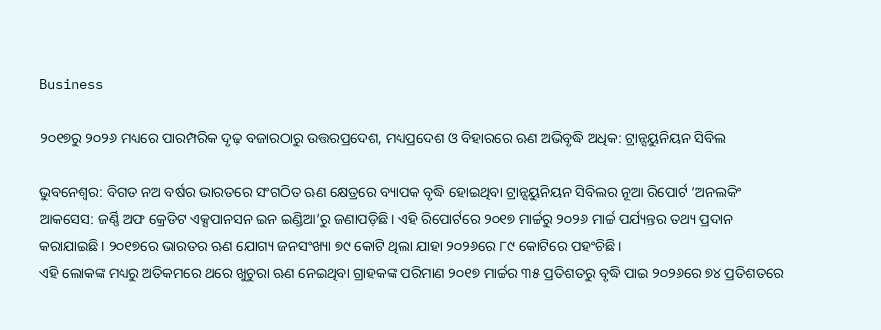Business

୨୦୧୭ରୁ ୨୦୨୬ ମଧ୍ୟରେ ପାରମ୍ପରିକ ଦୃଢ଼ ବଜାରଠାରୁ ଉତ୍ତରପ୍ରଦେଶ, ମଧ୍ୟପ୍ରଦେଶ ଓ ବିହାରରେ ଋଣ ଅଭିବୃଦ୍ଧି ଅଧିକ: ଟ୍ରାନ୍ସୟୁନିୟନ ସିବିଲ

ଭୁବନେଶ୍ୱର: ବିଗତ ନଅ ବର୍ଷର ଭାରତରେ ସଂଗଠିତ ଋଣ କ୍ଷେତ୍ରରେ ବ୍ୟାପକ ବୃଦ୍ଧି ହୋଇଥିବା ଟ୍ରାନ୍ସୟୁନିୟନ ସିବିଲର ନୂଆ ରିପୋର୍ଟ ‘ଅନଲକିଂ ଆକସେସ: ଜର୍ଣ୍ଣି ଅଫ କ୍ରେଡିଟ ଏକ୍ସପାନସନ ଇନ ଇଣ୍ଡିଆ’ରୁ ଜଣାପଡ଼ିଛି। ଏହି ରିପୋର୍ଟରେ ୨୦୧୭ ମାର୍ଚ୍ଚରୁ ୨୦୨୬ ମାର୍ଚ୍ଚ ପର୍ଯ୍ୟନ୍ତର ତଥ୍ୟ ପ୍ରଦାନ କରାଯାଇଛି। ୨୦୧୭ରେ ଭାରତର ଋଣ ଯୋଗ୍ୟ ଜନସଂଖ୍ୟା ୭୯ କୋଟି ଥିଲା ଯାହା ୨୦୨୬ରେ ୮୯ କୋଟିରେ ପହଂଚିଛି।
ଏହି ଲୋକଙ୍କ ମଧ୍ୟରୁ ଅତିକମରେ ଥରେ ଖୁଚୁରା ଋଣ ନେଇଥିବା ଗ୍ରାହକଙ୍କ ପରିମାଣ ୨୦୧୭ ମାର୍ଚ୍ଚର ୩୫ ପ୍ରତିଶତରୁ ବୃଦ୍ଧି ପାଇ ୨୦୨୬ରେ ୭୪ ପ୍ରତିଶତରେ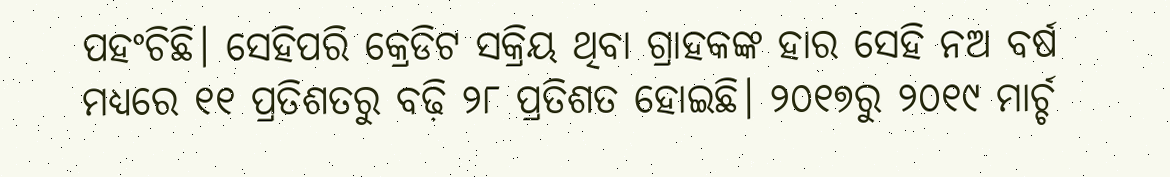ପହଂଚିଛି। ସେହିପରି କ୍ରେଡିଟ ସକ୍ରିୟ ଥିବା ଗ୍ରାହକଙ୍କ ହାର ସେହି ନଅ ବର୍ଷ ମଧ୍ୟରେ ୧୧ ପ୍ରତିଶତରୁ ବଢ଼ି ୨୮ ପ୍ରତିଶତ ହୋଇଛି। ୨୦୧୭ରୁ ୨୦୧୯ ମାର୍ଚ୍ଚ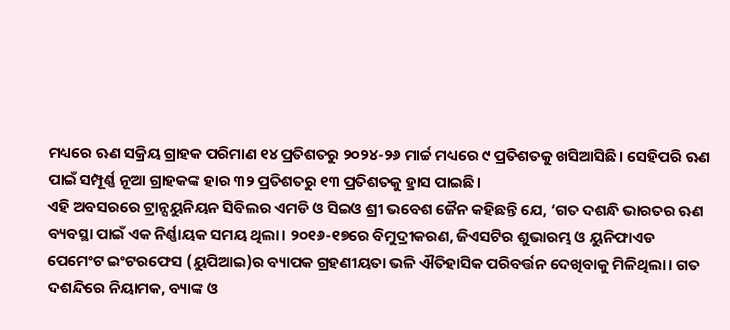ମଧ୍ୟରେ ଋଣ ସକ୍ରିୟ ଗ୍ରାହକ ପରିମାଣ ୧୪ ପ୍ରତିଶତରୁ ୨୦୨୪-୨୬ ମାର୍ଚ୍ଚ ମଧ୍ୟରେ ୯ ପ୍ରତିଶତକୁ ଖସିଆସିଛି। ସେହିପରି ଋଣ ପାଇଁ ସମ୍ପୂର୍ଣ୍ଣ ନୂଆ ଗ୍ରାହକଙ୍କ ହାର ୩୨ ପ୍ରତିଶତରୁ ୧୩ ପ୍ରତିଶତକୁ ହ୍ରାସ ପାଇଛି।
ଏହି ଅବସରରେ ଟ୍ରାନ୍ସୟୁନିୟନ ସିବିଲର ଏମଡି ଓ ସିଇଓ ଶ୍ରୀ ଭବେଶ ଜୈନ କହିଛନ୍ତି ଯେ, ‘ଗତ ଦଶନ୍ଧି ଭାରତର ଋଣ ବ୍ୟବସ୍ଥା ପାଇଁ ଏକ ନିର୍ଣ୍ଣାୟକ ସମୟ ଥିଲା। ୨୦୧୬-୧୭ରେ ବିମୁଦ୍ରୀକରଣ, ଜିଏସଟିର ଶୁଭାରମ୍ଭ ଓ ୟୁନିଫାଏଡ ପେମେଂଟ ଇଂଟରଫେସ (ୟୁପିଆଇ)ର ବ୍ୟାପକ ଗ୍ରହଣୀୟତା ଭଳି ଐତିହାସିକ ପରିବର୍ତ୍ତନ ଦେଖିବାକୁ ମିଳିଥିଲା। ଗତ ଦଶନ୍ଦିରେ ନିୟାମକ, ବ୍ୟାଙ୍କ ଓ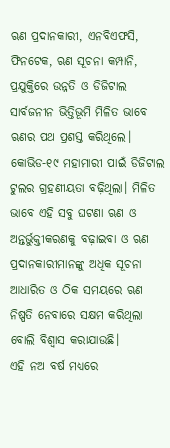ଋଣ ପ୍ରଦାନକାରୀ, ଏନବିଏଫସି, ଫିନଟେକ, ଋଣ ସୂଚନା କମ୍ପାନି, ପ୍ରଯୁକ୍ତିରେ ଉନ୍ନତି ଓ ଡିଜିଟାଲ ସାର୍ବଜନୀନ ଭିତ୍ତିଭୂମି ମିଳିତ ଭାବେ ଋଣର ପଥ ପ୍ରଶସ୍ତ କରିଥିଲେ। କୋଭିଡ-୧୯ ମହାମାରୀ ପାଇଁ ଡିଜିଟାଲ ଟୁଲର ଗ୍ରହଣୀୟତା ବଢ଼ିଥିଲା। ମିଳିତ ଭାବେ ଏହି ସବୁ ଘଟଣା ଋଣ ଓ ଅନ୍ତର୍ଭୁକ୍ତୀକରଣକୁ ବଢ଼ାଇବା ଓ ଋଣ ପ୍ରଦାନକାରୀମାନଙ୍କୁ ଅଧିକ ସୂଚନା ଆଧାରିତ ଓ ଠିକ ସମୟରେ ଋଣ ନିଷ୍ପତି ନେବାରେ ସକ୍ଷମ କରିଥିଲା ବୋଲି ବିଶ୍ୱାସ କରାଯାଉଛି।
ଏହି ନଅ ବର୍ଷ ମଧ୍ୟରେ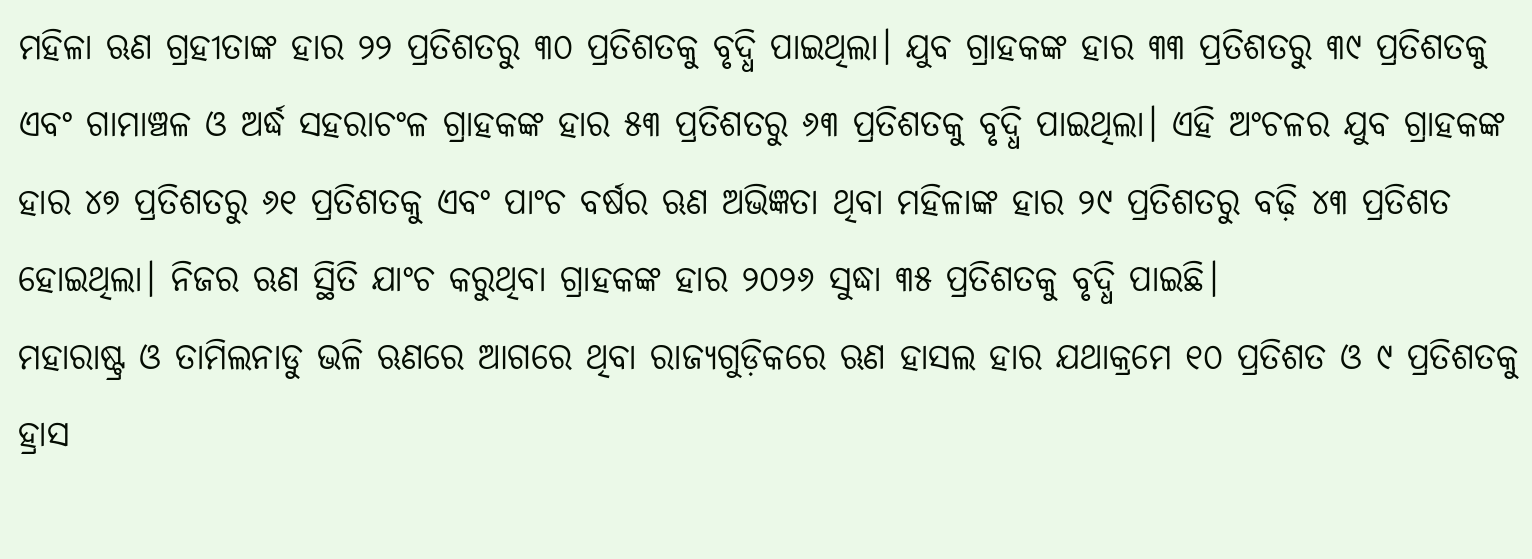ମହିଳା ଋଣ ଗ୍ରହୀତାଙ୍କ ହାର ୨୨ ପ୍ରତିଶତରୁ ୩୦ ପ୍ରତିଶତକୁ ବୃଦ୍ଧି ପାଇଥିଲା। ଯୁବ ଗ୍ରାହକଙ୍କ ହାର ୩୩ ପ୍ରତିଶତରୁ ୩୯ ପ୍ରତିଶତକୁ ଏବଂ ଗାମାଞ୍ଚଳ ଓ ଅର୍ଦ୍ଧ ସହରାଚଂଳ ଗ୍ରାହକଙ୍କ ହାର ୫୩ ପ୍ରତିଶତରୁ ୬୩ ପ୍ରତିଶତକୁ ବୃଦ୍ଧି ପାଇଥିଲା। ଏହି ଅଂଚଳର ଯୁବ ଗ୍ରାହକଙ୍କ ହାର ୪୭ ପ୍ରତିଶତରୁ ୬୧ ପ୍ରତିଶତକୁ ଏବଂ ପାଂଚ ବର୍ଷର ଋଣ ଅଭିଜ୍ଞତା ଥିବା ମହିଳାଙ୍କ ହାର ୨୯ ପ୍ରତିଶତରୁ ବଢ଼ି ୪୩ ପ୍ରତିଶତ ହୋଇଥିଲା। ନିଜର ଋଣ ସ୍ଥିତି ଯାଂଚ କରୁଥିବା ଗ୍ରାହକଙ୍କ ହାର ୨୦୨୬ ସୁଦ୍ଧା ୩୫ ପ୍ରତିଶତକୁ ବୃଦ୍ଧି ପାଇଛି।
ମହାରାଷ୍ଟ୍ର ଓ ତାମିଲନାଡୁ ଭଳି ଋଣରେ ଆଗରେ ଥିବା ରାଜ୍ୟଗୁଡ଼ିକରେ ଋଣ ହାସଲ ହାର ଯଥାକ୍ରମେ ୧୦ ପ୍ରତିଶତ ଓ ୯ ପ୍ରତିଶତକୁ ହ୍ରାସ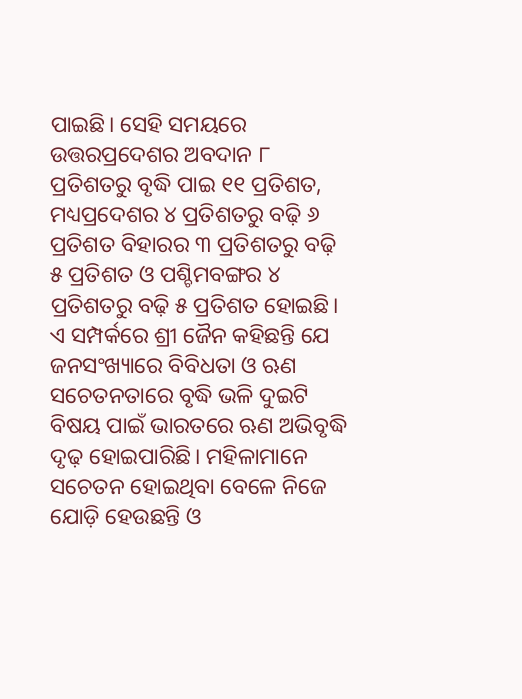ପାଇଛି। ସେହି ସମୟରେ ଉତ୍ତରପ୍ରଦେଶର ଅବଦାନ ୮ ପ୍ରତିଶତରୁ ବୃଦ୍ଧି ପାଇ ୧୧ ପ୍ରତିଶତ, ମଧ୍ୟପ୍ରଦେଶର ୪ ପ୍ରତିଶତରୁ ବଢ଼ି ୬ ପ୍ରତିଶତ ବିହାରର ୩ ପ୍ରତିଶତରୁ ବଢ଼ି ୫ ପ୍ରତିଶତ ଓ ପଶ୍ଚିମବଙ୍ଗର ୪ ପ୍ରତିଶତରୁ ବଢ଼ି ୫ ପ୍ରତିଶତ ହୋଇଛି।
ଏ ସମ୍ପର୍କରେ ଶ୍ରୀ ଜୈନ କହିଛନ୍ତି ଯେ ଜନସଂଖ୍ୟାରେ ବିବିଧତା ଓ ଋଣ ସଚେତନତାରେ ବୃଦ୍ଧି ଭଳି ଦୁଇଟି ବିଷୟ ପାଇଁ ଭାରତରେ ଋଣ ଅଭିବୃଦ୍ଧି ଦୃଢ଼ ହୋଇପାରିଛି। ମହିଳାମାନେ ସଚେତନ ହୋଇଥିବା ବେଳେ ନିଜେ ଯୋଡ଼ି ହେଉଛନ୍ତି ଓ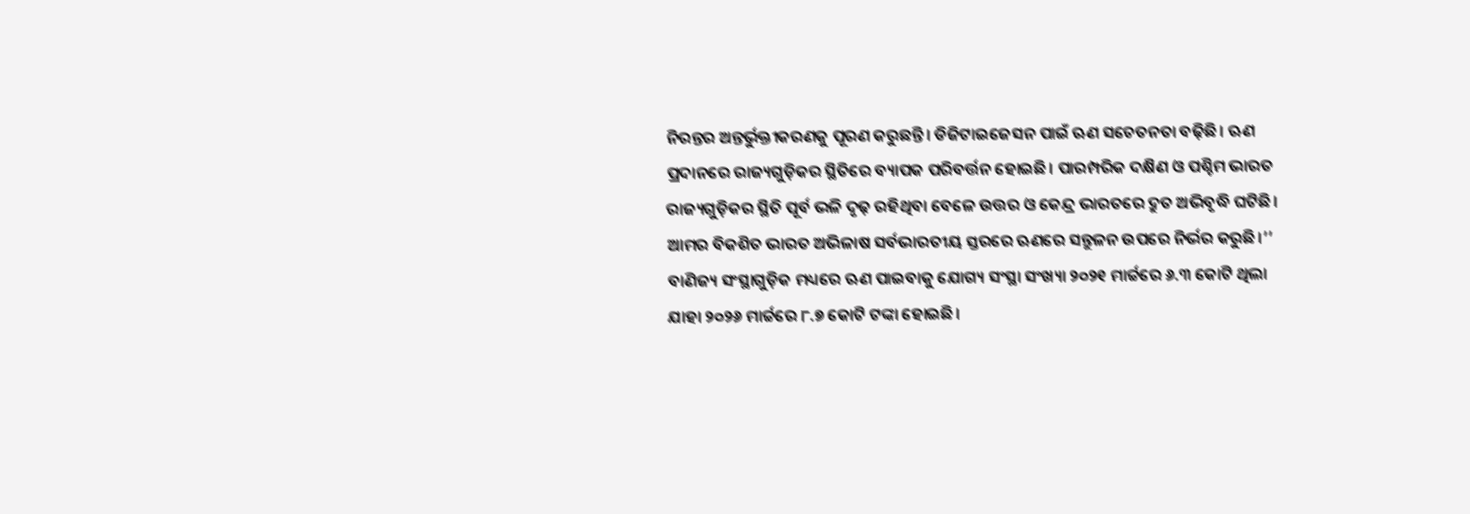ନିରନ୍ତର ଅନ୍ତର୍ଭୁକ୍ତୀକରଣକୁ ପୂରଣ କରୁଛନ୍ତି। ଡିଜିଟାଇଜେସନ ପାଇଁ ଋଣ ସଚେତନତା ବଢ଼ିଛି। ଋଣ ପ୍ରଦାନରେ ରାଜ୍ୟଗୁଡ଼ିକର ସ୍ଥିତିରେ ବ୍ୟାପକ ପରିବର୍ତ୍ତନ ହୋଇଛି। ପାରମ୍ପରିକ ଦକ୍ଷିଣ ଓ ପଶ୍ଚିମ ଭାରତ ରାଜ୍ୟଗୁଡ଼ିକର ସ୍ଥିତି ପୂର୍ବ ଭଳି ଦୃଢ଼ ରହିଥିବା ବେଳେ ଉତ୍ତର ଓ କେନ୍ଦ୍ର ଭାରତରେ ଦ୍ରୁତ ଅଭିବୃଦ୍ଧି ଘଟିଛି। ଆମର ବିକଶିତ ଭାରତ ଅଭିଳାଷ ସର୍ବଭାରତୀୟ ସ୍ତରରେ ଋଣରେ ସନ୍ତୁଳନ ଉପରେ ନିର୍ଭର କରୁଛି।’’
ବାଣିଜ୍ୟ ସଂସ୍ଥାଗୁଡ଼ିକ ମଧ୍ୟରେ ଋଣ ପାଇବାକୁ ଯୋଗ୍ୟ ସଂସ୍ଥା ସଂଖ୍ୟା ୨୦୨୧ ମାର୍ଚ୍ଚରେ ୬.୩ କୋଟି ଥିଲା ଯାହା ୨୦୨୬ ମାର୍ଚ୍ଚରେ ୮.୭ କୋଟି ଟଙ୍କା ହୋଇଛି।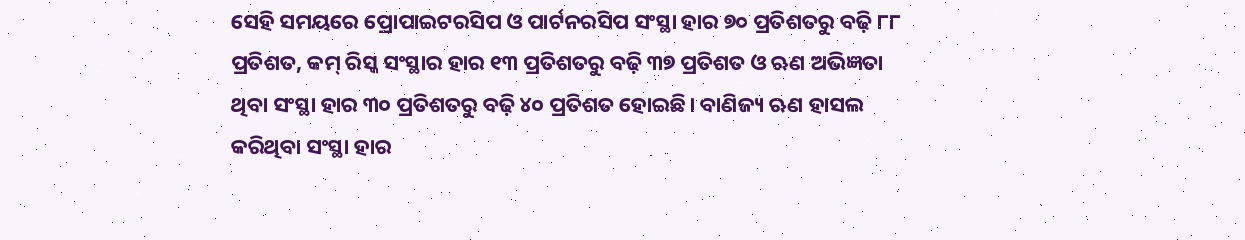ସେହି ସମୟରେ ପ୍ରୋପାଇଟରସିପ ଓ ପାର୍ଟନରସିପ ସଂସ୍ଥା ହାର ୭୦ ପ୍ରତିଶତରୁ ବଢ଼ି ୮୮ ପ୍ରତିଶତ, କମ୍ ରିସ୍କ ସଂସ୍ଥାର ହାର ୧୩ ପ୍ରତିଶତରୁ ବଢ଼ି ୩୭ ପ୍ରତିଶତ ଓ ଋଣ ଅଭିଜ୍ଞତା ଥିବା ସଂସ୍ଥା ହାର ୩୦ ପ୍ରତିଶତରୁ ବଢ଼ି ୪୦ ପ୍ରତିଶତ ହୋଇଛି। ବାଣିଜ୍ୟ ଋଣ ହାସଲ କରିଥିବା ସଂସ୍ଥା ହାର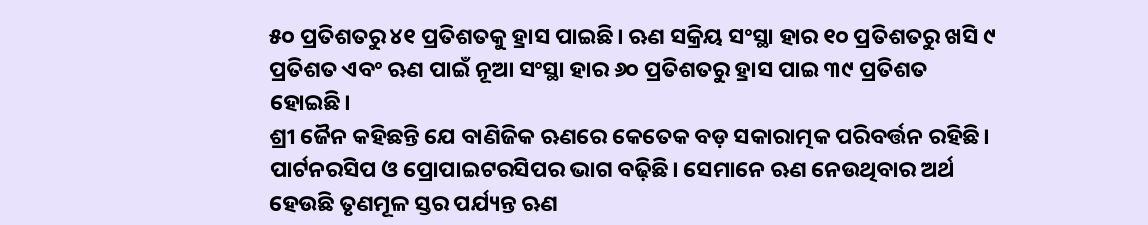୫୦ ପ୍ରତିଶତରୁ ୪୧ ପ୍ରତିଶତକୁ ହ୍ରାସ ପାଇଛି। ଋଣ ସକ୍ରିୟ ସଂସ୍ଥା ହାର ୧୦ ପ୍ରତିଶତରୁ ଖସି ୯ ପ୍ରତିଶତ ଏବଂ ଋଣ ପାଇଁ ନୂଆ ସଂସ୍ଥା ହାର ୬୦ ପ୍ରତିଶତରୁ ହ୍ରାସ ପାଇ ୩୯ ପ୍ରତିଶତ ହୋଇଛି।
ଶ୍ରୀ ଜୈନ କହିଛନ୍ତି ଯେ ବାଣିଜିକ ଋଣରେ କେତେକ ବଡ଼ ସକାରାତ୍ମକ ପରିବର୍ତ୍ତନ ରହିଛି। ପାର୍ଟନରସିପ ଓ ପ୍ରୋପାଇଟରସିପର ଭାଗ ବଢ଼ିଛି। ସେମାନେ ଋଣ ନେଉଥିବାର ଅର୍ଥ ହେଉଛି ତୃଣମୂଳ ସ୍ତର ପର୍ଯ୍ୟନ୍ତ ଋଣ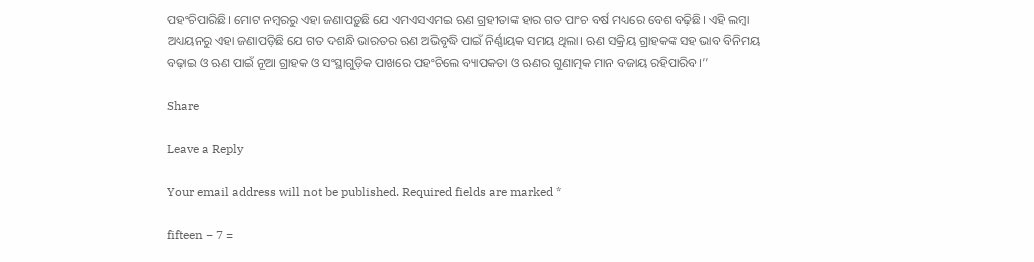ପହଂଚିପାରିଛି। ମୋଟ ନମ୍ବରରୁ ଏହା ଜଣାପଡ଼ୁଛି ଯେ ଏମଏସଏମଇ ଋଣ ଗ୍ରହୀତାଙ୍କ ହାର ଗତ ପାଂଚ ବର୍ଷ ମଧ୍ୟରେ ବେଶ ବଢ଼ିଛି। ଏହି ଲମ୍ବା ଅଧ୍ୟୟନରୁ ଏହା ଜଣାପଡ଼ିଛି ଯେ ଗତ ଦଶନ୍ଧି ଭାରତର ଋଣ ଅଭିବୃଦ୍ଧି ପାଇଁ ନିର୍ଣ୍ଣାୟକ ସମୟ ଥିଲା। ଋଣ ସକ୍ରିୟ ଗ୍ରାହକଙ୍କ ସହ ଭାବ ବିନିମୟ ବଢ଼ାଇ ଓ ଋଣ ପାଇଁ ନୂଆ ଗ୍ରାହକ ଓ ସଂସ୍ଥାଗୁଡ଼ିକ ପାଖରେ ପହଂଚିଲେ ବ୍ୟାପକତା ଓ ଋଣର ଗୁଣାତ୍ମକ ମାନ ବଜାୟ ରହିପାରିବ।’’

Share

Leave a Reply

Your email address will not be published. Required fields are marked *

fifteen − 7 =